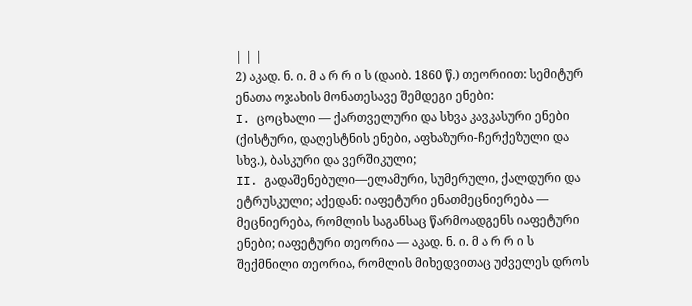| | |
2) აკად. ნ. ი. მ ა რ რ ი ს (დაიბ. 1860 წ.) თეორიით: სემიტურ ენათა ოჯახის მონათესავე შემდეგი ენები:
I. ცოცხალი — ქართველური და სხვა კავკასური ენები (ქისტური, დაღესტნის ენები, აფხაზური-ჩერქეზული და სხვ.), ბასკური და ვერშიკული;
II. გადაშენებული—ელამური, სუმერული, ქალდური და ეტრუსკული; აქედან: იაფეტური ენათმეცნიერება — მეცნიერება, რომლის საგანსაც წარმოადგენს იაფეტური ენები; იაფეტური თეორია — აკად. ნ. ი. მ ა რ რ ი ს შექმნილი თეორია, რომლის მიხედვითაც უძველეს დროს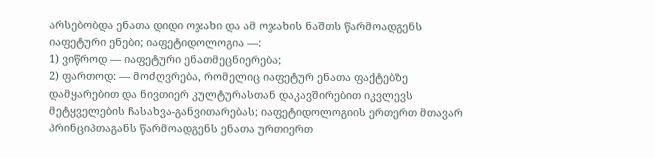არსებობდა ენათა დიდი ოჯახი და ამ ოჯახის ნაშთს წარმოადგენს იაფეტური ენები; იაფეტიდოლოგია —:
1) ვიწროდ — იაფეტური ენათმეცნიერება;
2) ფართოდ: — მოძღვრება, რომელიც იაფეტურ ენათა ფაქტებზე დამყარებით და ნივთიერ კულტურასთან დაკავშირებით იკვლევს მეტყველების ჩასახვა-განვითარებას; იაფეტიდოლოგიის ერთერთ მთავარ პრინციპთაგანს წარმოადგენს ენათა ურთიერთ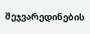შეჯვარედინების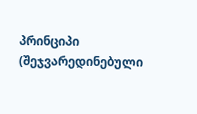პრინციპი (შეჯვარედინებული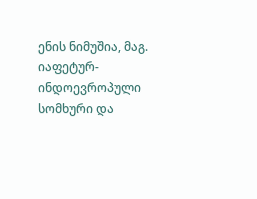ენის ნიმუშია, მაგ. იაფეტურ-ინდოევროპული სომხური და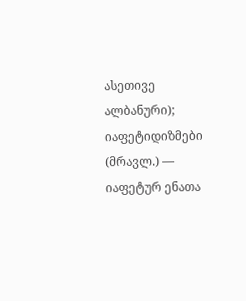ასეთივე ალბანური); იაფეტიდიზმები (მრავლ.) — იაფეტურ ენათა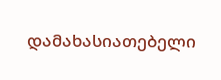დამახასიათებელი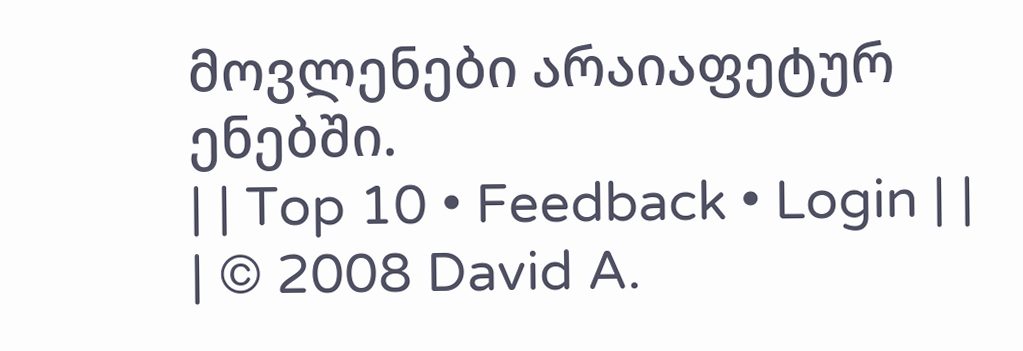მოვლენები არაიაფეტურ ენებში.
| | Top 10 • Feedback • Login | |
| © 2008 David A.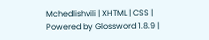Mchedlishvili | XHTML | CSS | Powered by Glossword 1.8.9 |